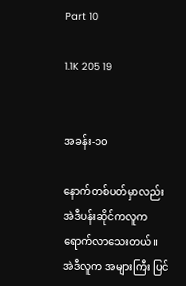Part 10

1.1K 205 19


အခန်း-၁၀

နောက်တစ်ပတ်မှာလည်း အဲဒီပန်းဆိုင်ကလူက ရောက်လာသေးတယ်။ အဲဒီလူက အများကြီး ပြင်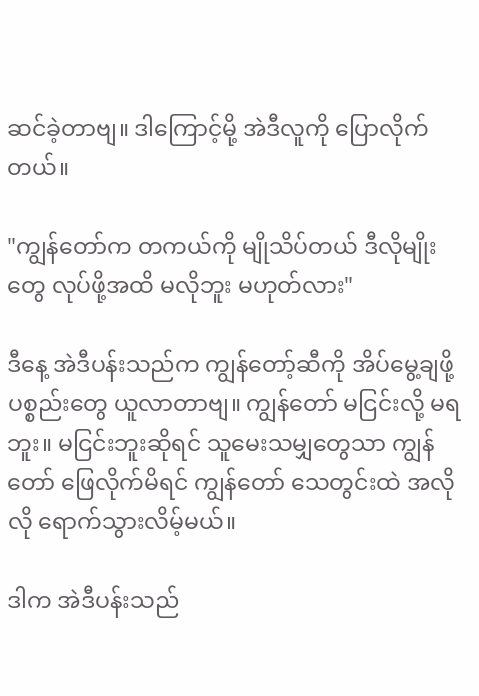ဆင်ခဲ့တာဗျ။ ဒါကြောင့်မို့ အဲဒီလူကို ပြောလိုက်တယ်။

"ကျွန်တော်က တကယ်ကို မျိုသိပ်တယ် ဒီလိုမျိုးတွေ လုပ်ဖို့အထိ မလိုဘူး မဟုတ်လား"

ဒီနေ့ အဲဒီပန်းသည်က ကျွန်တော့်ဆီကို အိပ်မွေ့ချဖို့ ပစ္စည်းတွေ ယူလာတာဗျ။ ကျွန်တော် မငြင်းလို့ မရဘူး။ မငြင်းဘူးဆိုရင် သူမေးသမျှတွေသာ ကျွန်တော် ဖြေလိုက်မိရင် ကျွန်တော် သေတွင်းထဲ အလိုလို ရောက်သွားလိမ့်မယ်။

ဒါက အဲဒီပန်းသည်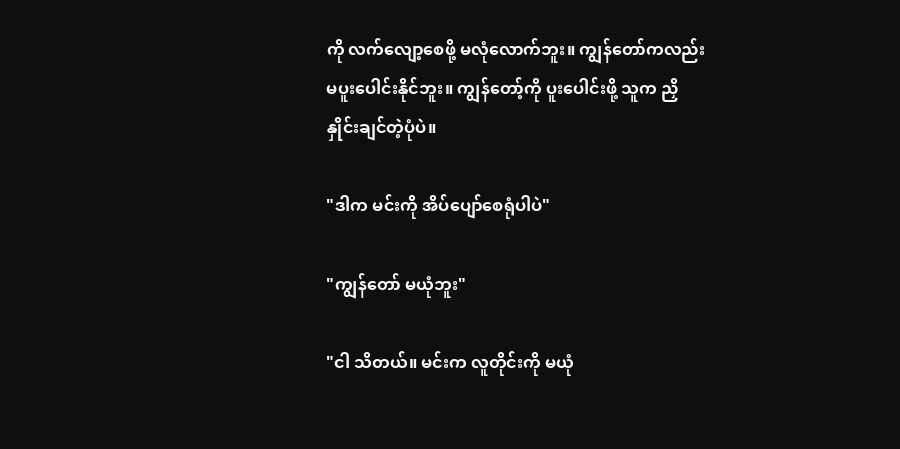ကို လက်လျော့စေဖို့ မလုံလောက်ဘူး။ ကျွန်တော်ကလည်း မပူးပေါင်းနိုင်ဘူး။ ကျွန်တော့်ကို ပူးပေါင်းဖို့ သူက ညှိနှိုင်းချင်တဲ့ပုံပဲ။

"ဒါက မင်းကို အိပ်ပျော်စေရုံပါပဲ"

"ကျွန်တော် မယုံဘူး"

"ငါ သိတယ်။ မင်းက လူတိုင်းကို မယုံ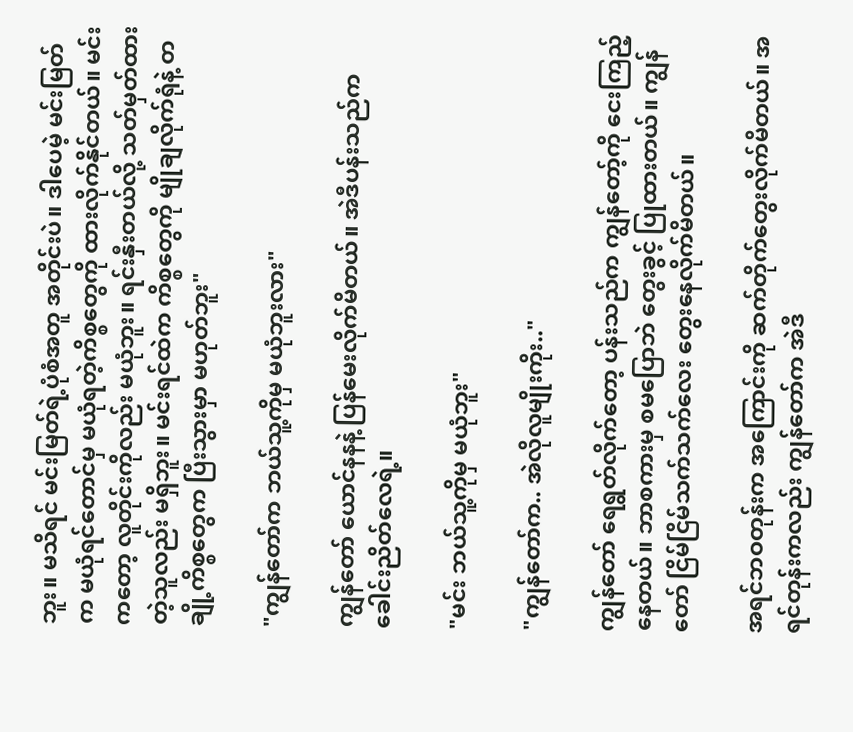ဘူး။ မသိရင် မင်းမြတ်ရဲ့ပုံစံအတူ အတိုင်းပဲ။ ဒါပေမဲ့ မင်းမြတ်က မယုံရင်တောင်မှ မယုံရတဲ့ကိစ္စတွေကို ထားလိုက်နိုင်တယ်။ မင်းကတော့ လူတိုင်းကိုလည်း မယုံဘူး။ ရင်းနှီးတယ်လို့ သတ်မှတ်ထားတဲ့သူလည်း မရှိဘူး။ မင်းရင်ထဲက ကိစ္စတွေကို မျိုချလိုက်ရုံနဲ့ တချို့ကိစ္စတွေက ပြီးသွားမှာ မဟုတ်ဘူး"

"ကျွန်တော်က ဘယ်သူ့ကိုမှ မယုံဘူးလား"

ကျွန်တော် ယောင်နနနဲ့ ပြန်မေးလိုက်မိတယ်။ အဲဒီပန်းသည်က ခေါင်းညိတ်လေရဲ့။

"မင်း ဘယ်သူ့ကိုမှ မယုံဘူး"

"ကျွန်တော်က.. အဲလိုလူမျိုးကိုး.."

ကျွန်တော် ရေရွတ်လိုက်တော့ ပန်းသည်က ကျွန်တော့်ကို ငေးကြည့်နေတယ်။ ဘာစကားမှ စမပြောဘဲ တွေးခွင့် ပြုထားတယ်။ ကျွန်တော် ငြိမ်ငြိမ်သက်သက်လေး တွေးနေလိုက်မိတယ်။

အရင်ဘဝတုန်းက အကြောင်းကို ဆက်တိုက်တွေးလိုက်မိတယ်။ အရင်တုန်းကလည်း ကျွန်တော်က အဲဒီ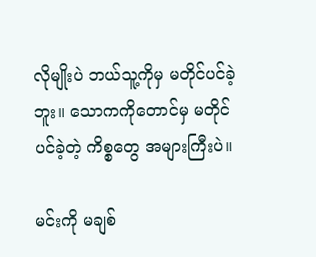လိုမျိုးပဲ ဘယ်သူ့ကိုမှ မတိုင်ပင်ခဲ့ဘူး။ သောကကိုတောင်မှ မတိုင်ပင်ခဲ့တဲ့ ကိစ္စတွေ အများကြီးပဲ။

မင်းကို မချစ်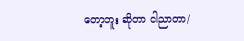တော့ဘူး ဆိုတာ ငါညာတာ/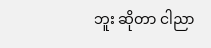ဘူး ဆိုတာ ငါညာ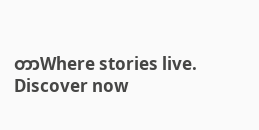တာWhere stories live. Discover now